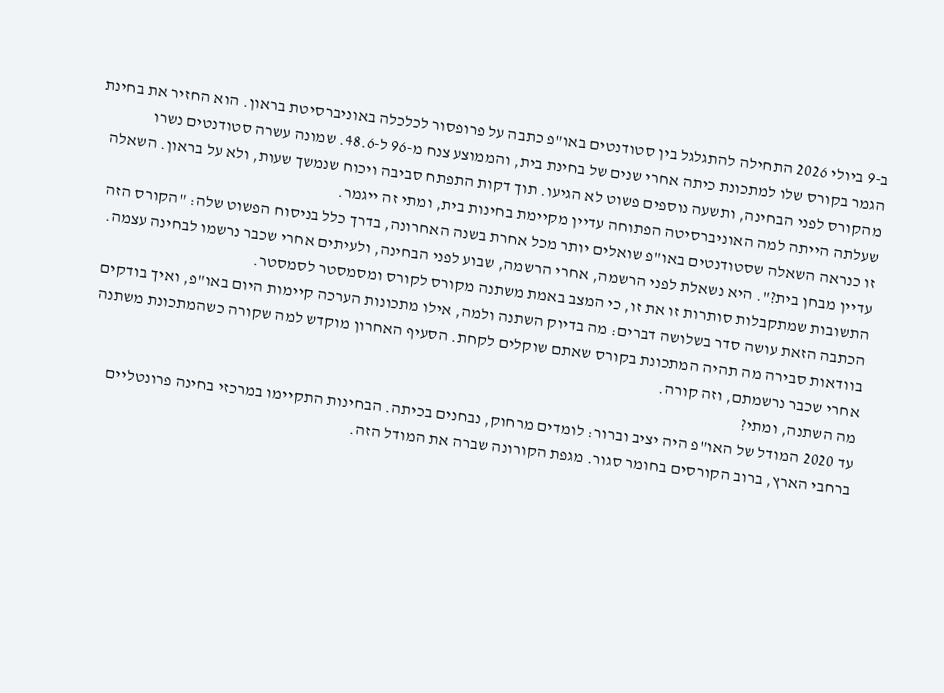ב-9 ביולי 2026 התחילה להתגלגל בין סטודנטים באו"פ כתבה על פרופסור לכלכלה באוניברסיטת בראון. הוא החזיר את בחינת הגמר בקורס שלו למתכונת כיתה אחרי שנים של בחינת בית, והממוצע צנח מ-96 ל-48.6. שמונה עשרה סטודנטים נשרו מהקורס לפני הבחינה, ותשעה נוספים פשוט לא הגיעו. תוך דקות התפתח סביבה ויכוח שנמשך שעות, ולא על בראון. השאלה שעלתה הייתה למה האוניברסיטה הפתוחה עדיין מקיימת בחינות בית, ומתי זה ייגמר.
זו כנראה השאלה שסטודנטים באו"פ שואלים יותר מכל אחרת בשנה האחרונה, בדרך כלל בניסוח הפשוט שלה: "הקורס הזה עדיין מבחן בית?". היא נשאלת לפני הרשמה, אחרי הרשמה, שבוע לפני הבחינה, ולעיתים אחרי שכבר נרשמו לבחינה עצמה. התשובות שמתקבלות סותרות זו את זו, כי המצב באמת משתנה מקורס לקורס ומסמסטר לסמסטר.
הכתבה הזאת עושה סדר בשלושה דברים: מה בדיוק השתנה ולמה, אילו מתכונות הערכה קיימות היום באו"פ, ואיך בודקים בוודאות סבירה מה תהיה המתכונת בקורס שאתם שוקלים לקחת. הסעיף האחרון מוקדש למה שקורה כשהמתכונת משתנה אחרי שכבר נרשמתם, וזה קורה.
מה השתנה, ומתי?
עד 2020 המודל של האו"פ היה יציב וברור: לומדים מרחוק, נבחנים בכיתה. הבחינות התקיימו במרכזי בחינה פרונטליים ברחבי הארץ, ברוב הקורסים בחומר סגור. מגפת הקורונה שברה את המודל הזה.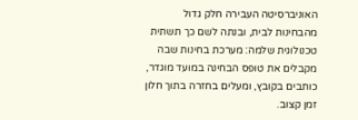האוניברסיטה העבירה חלק גדול מהבחינות לבית, ובנתה לשם כך תשתית טכנולוגית שלמה: מערכת בחינות שבה מקבלים את טופס הבחינה במועד מוגדר, כותבים בקובץ, ומעלים בחזרה בתוך חלון זמן קצוב.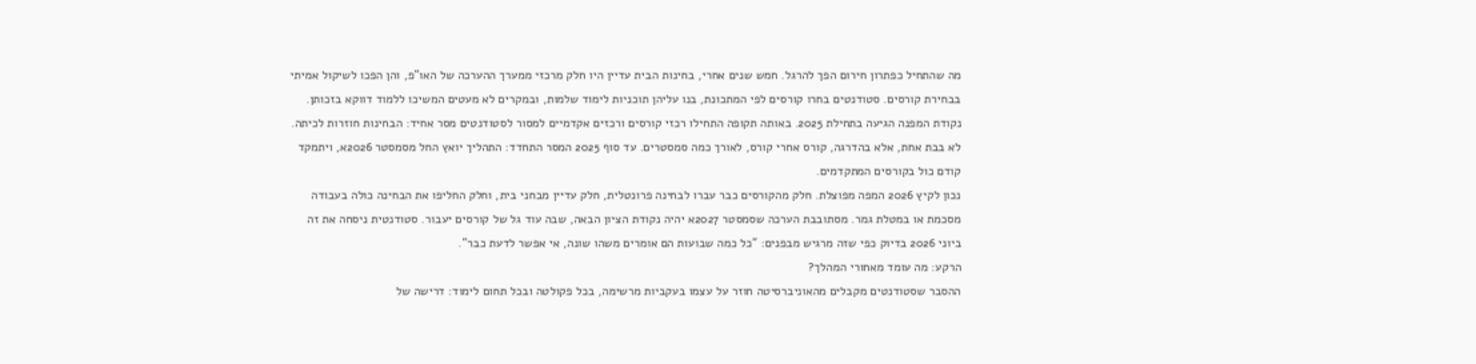מה שהתחיל כפתרון חירום הפך להרגל. חמש שנים אחרי, בחינות הבית עדיין היו חלק מרכזי ממערך ההערכה של האו"פ, והן הפכו לשיקול אמיתי בבחירת קורסים. סטודנטים בחרו קורסים לפי המתכונת, בנו עליהן תוכניות לימוד שלמות, ובמקרים לא מעטים המשיכו ללמוד דווקא בזכותן.
נקודת המפנה הגיעה בתחילת 2025. באותה תקופה התחילו רכזי קורסים ורכזים אקדמיים למסור לסטודנטים מסר אחיד: הבחינות חוזרות לכיתה. לא בבת אחת, אלא בהדרגה, קורס אחרי קורס, לאורך כמה סמסטרים. עד סוף 2025 המסר התחדד: התהליך יואץ החל מסמסטר 2026א, ויתמקד קודם כול בקורסים המתקדמים.
נכון לקיץ 2026 המפה מפוצלת. חלק מהקורסים כבר עברו לבחינה פרונטלית, חלק עדיין מבחני בית, וחלק החליפו את הבחינה כולה בעבודה מסכמת או במטלת גמר. מסתובבת הערכה שסמסטר 2027א יהיה נקודת הציון הבאה, שבה עוד גל של קורסים יעבור. סטודנטית ניסחה את זה ביוני 2026 בדיוק כפי שזה מרגיש מבפנים: "כל כמה שבועות הם אומרים משהו שונה, אי אפשר לדעת כבר".
הרקע: מה עומד מאחורי המהלך?
ההסבר שסטודנטים מקבלים מהאוניברסיטה חוזר על עצמו בעקביות מרשימה, בכל פקולטה ובכל תחום לימוד: דרישה של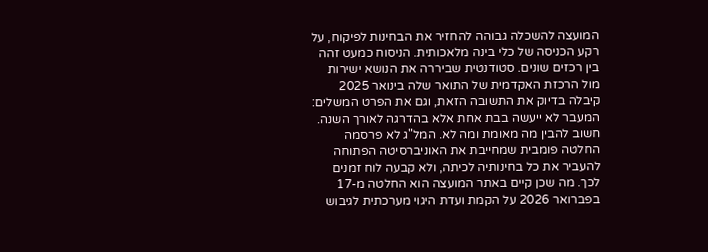המועצה להשכלה גבוהה להחזיר את הבחינות לפיקוח, על רקע הכניסה של כלי בינה מלאכותית. הניסוח כמעט זהה בין רכזים שונים. סטודנטית שביררה את הנושא ישירות מול הרכזת האקדמית של התואר שלה בינואר 2025 קיבלה בדיוק את התשובה הזאת, וגם את הפרט המשלים: המעבר לא ייעשה בבת אחת אלא בהדרגה לאורך השנה.
חשוב להבין מה מאומת ומה לא. המל"ג לא פרסמה החלטה פומבית שמחייבת את האוניברסיטה הפתוחה להעביר את כל בחינותיה לכיתה, ולא קבעה לוח זמנים לכך. מה שכן קיים באתר המועצה הוא החלטה מ-17 בפברואר 2026 על הקמת ועדת היגוי מערכתית לגיבוש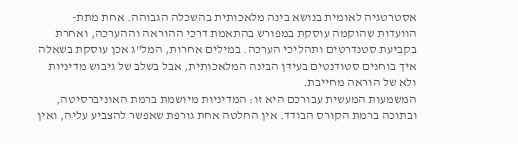אסטרטגיה לאומית בנושא בינה מלאכותית בהשכלה הגבוהה. אחת מתת-הוועדות שהוקמה עוסקת במפורש בהתאמת דרכי ההוראה וההערכה, ואחרת בקביעת סטנדרטים ותהליכי הערכה. במילים אחרות, המל"ג אכן עוסקת בשאלה איך בוחנים סטודנטים בעידן הבינה המלאכותית, אבל בשלב של גיבוש מדיניות ולא של הוראה מחייבת.
המשמעות המעשית עבורכם היא זו: המדיניות מיושמת ברמת האוניברסיטה, ובתוכה ברמת הקורס הבודד. אין החלטה אחת גורפת שאפשר להצביע עליה, ואין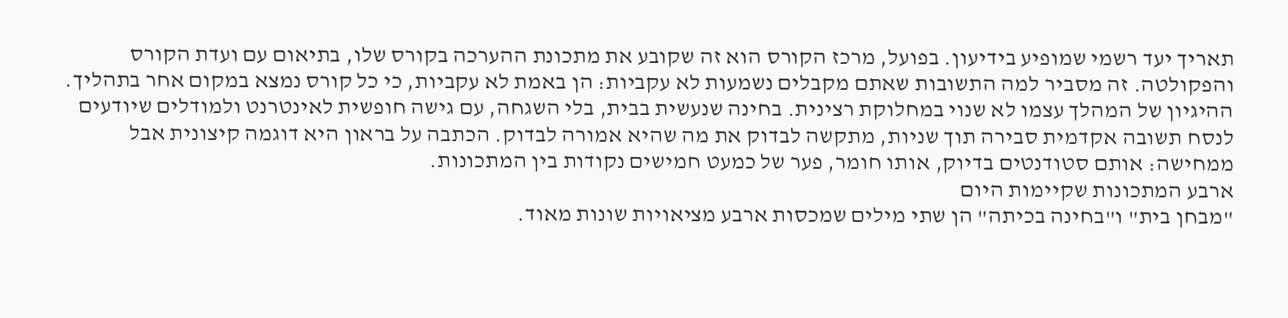תאריך יעד רשמי שמופיע בידיעון. בפועל, מרכז הקורס הוא זה שקובע את מתכונת ההערכה בקורס שלו, בתיאום עם ועדת הקורס והפקולטה. זה מסביר למה התשובות שאתם מקבלים נשמעות לא עקביות: הן באמת לא עקביות, כי כל קורס נמצא במקום אחר בתהליך.
ההיגיון של המהלך עצמו לא שנוי במחלוקת רצינית. בחינה שנעשית בבית, בלי השגחה, עם גישה חופשית לאינטרנט ולמודלים שיודעים לנסח תשובה אקדמית סבירה תוך שניות, מתקשה לבדוק את מה שהיא אמורה לבדוק. הכתבה על בראון היא דוגמה קיצונית אבל ממחישה: אותם סטודנטים בדיוק, אותו חומר, פער של כמעט חמישים נקודות בין המתכונות.
ארבע המתכונות שקיימות היום
"מבחן בית" ו"בחינה בכיתה" הן שתי מילים שמכסות ארבע מציאויות שונות מאוד.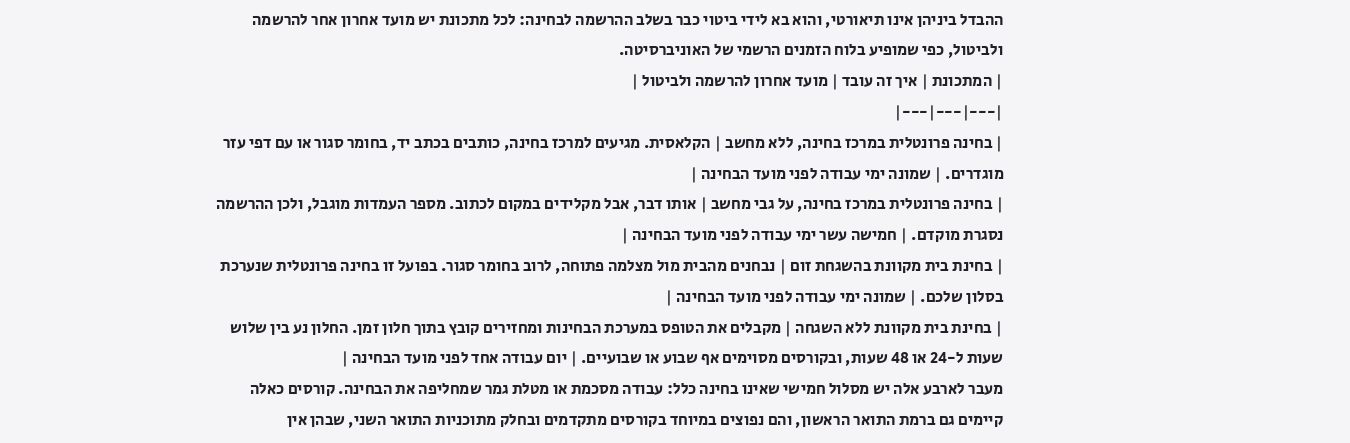ההבדל ביניהן אינו תיאורטי, והוא בא לידי ביטוי כבר בשלב ההרשמה לבחינה: לכל מתכונת יש מועד אחרון אחר להרשמה ולביטול, כפי שמופיע בלוח הזמנים הרשמי של האוניברסיטה.
| המתכונת | איך זה עובד | מועד אחרון להרשמה ולביטול |
|---|---|---|
| בחינה פרונטלית במרכז בחינה, ללא מחשב | הקלאסית. מגיעים למרכז בחינה, כותבים בכתב יד, בחומר סגור או עם דפי עזר מוגדרים. | שמונה ימי עבודה לפני מועד הבחינה |
| בחינה פרונטלית במרכז בחינה, על גבי מחשב | אותו דבר, אבל מקלידים במקום לכתוב. מספר העמדות מוגבל, ולכן ההרשמה נסגרת מוקדם. | חמישה עשר ימי עבודה לפני מועד הבחינה |
| בחינת בית מקוונת בהשגחת זום | נבחנים מהבית מול מצלמה פתוחה, לרוב בחומר סגור. בפועל זו בחינה פרונטלית שנערכת בסלון שלכם. | שמונה ימי עבודה לפני מועד הבחינה |
| בחינת בית מקוונת ללא השגחה | מקבלים את הטופס במערכת הבחינות ומחזירים קובץ בתוך חלון זמן. החלון נע בין שלוש שעות ל-24 או 48 שעות, ובקורסים מסוימים אף שבוע או שבועיים. | יום עבודה אחד לפני מועד הבחינה |
מעבר לארבע אלה יש מסלול חמישי שאינו בחינה כלל: עבודה מסכמת או מטלת גמר שמחליפה את הבחינה. קורסים כאלה קיימים גם ברמת התואר הראשון, והם נפוצים במיוחד בקורסים מתקדמים ובחלק מתוכניות התואר השני, שבהן אין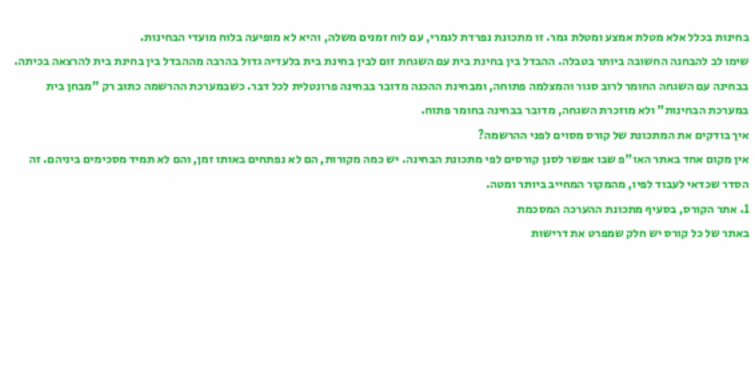בחינות בכלל אלא מטלת אמצע ומטלת גמר. זו מתכונת נפרדת לגמרי, עם לוח זמנים משלה, והיא לא מופיעה בלוח מועדי הבחינות.
שימו לב להבחנה החשובה ביותר בטבלה. ההבדל בין בחינת בית עם השגחת זום לבין בחינת בית בלעדיה גדול בהרבה מההבדל בין בחינת בית להרצאה בכיתה. בבחינה עם השגחה החומר לרוב סגור והמצלמה פתוחה, ומבחינת ההכנה מדובר בבחינה פרונטלית לכל דבר. כשבמערכת ההרשמה כתוב רק "מבחן בית במערכת הבחינות" ולא מוזכרת השגחה, מדובר בבחינה בחומר פתוח.
איך בודקים את המתכונת של קורס מסוים לפני ההרשמה?
אין מקום אחד באתר האו"פ שבו אפשר לסנן קורסים לפי מתכונת הבחינה. יש כמה מקורות, הם לא נפתחים באותו זמן, והם לא תמיד מסכימים ביניהם. זה הסדר שכדאי לעבוד לפיו, מהמקור המחייב ביותר ומטה.
1. אתר הקורס, בסעיף מתכונת ההערכה המסכמת
באתר של כל קורס יש חלק שמפרט את דרישות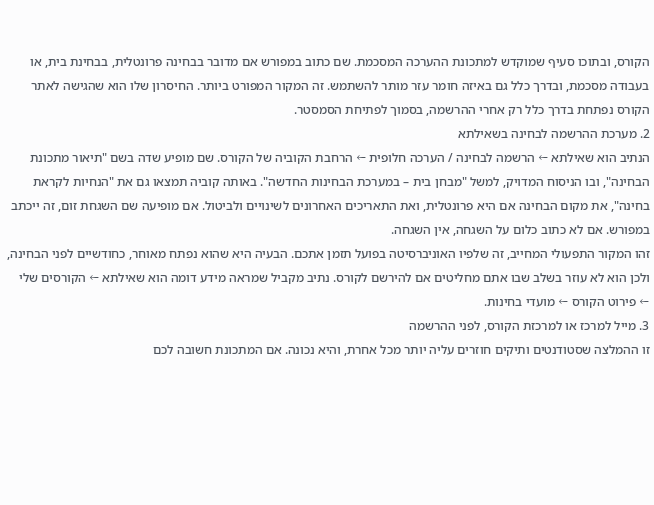הקורס, ובתוכו סעיף שמוקדש למתכונת ההערכה המסכמת. שם כתוב במפורש אם מדובר בבחינה פרונטלית, בבחינת בית, או בעבודה מסכמת, ובדרך כלל גם באיזה חומר עזר מותר להשתמש. זה המקור המפורט ביותר. החיסרון שלו הוא שהגישה לאתר הקורס נפתחת בדרך כלל רק אחרי ההרשמה, בסמוך לפתיחת הסמסטר.
2. מערכת ההרשמה לבחינה בשאילתא
הנתיב הוא שאילתא ← הרשמה לבחינה / הערכה חלופית ← הרחבת הקוביה של הקורס. שם מופיע שדה בשם "תיאור מתכונת הבחינה", ובו הניסוח המדויק, למשל "מבחן בית – במערכת הבחינות החדשה". באותה קוביה תמצאו גם את "הנחיות לקראת בחינה", את מקום הבחינה אם היא פרונטלית, ואת התאריכים האחרונים לשינויים ולביטול. אם מופיעה שם השגחת זום, זה ייכתב במפורש. אם לא כתוב כלום על השגחה, אין השגחה.
זהו המקור התפעולי המחייב, זה שלפיו האוניברסיטה בפועל תזמן אתכם. הבעיה היא שהוא נפתח מאוחר, כחודשיים לפני הבחינה, ולכן הוא לא עוזר בשלב שבו אתם מחליטים אם להירשם לקורס. נתיב מקביל שמראה מידע דומה הוא שאילתא ← הקורסים שלי ← פירוט הקורס ← מועדי בחינות.
3. מייל למרכז או למרכזת הקורס, לפני ההרשמה
זו ההמלצה שסטודנטים ותיקים חוזרים עליה יותר מכל אחרת, והיא נכונה. אם המתכונת חשובה לכם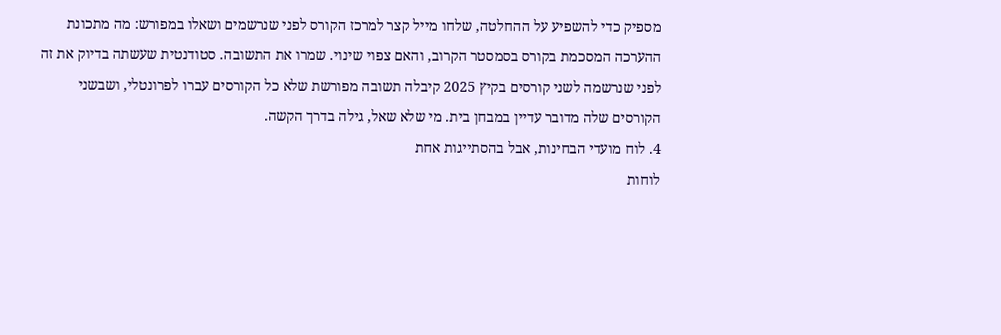מספיק כדי להשפיע על ההחלטה, שלחו מייל קצר למרכז הקורס לפני שנרשמים ושאלו במפורש: מה מתכונת ההערכה המסכמת בקורס בסמסטר הקרוב, והאם צפוי שינוי. שמרו את התשובה. סטודנטית שעשתה בדיוק את זה לפני שנרשמה לשני קורסים בקיץ 2025 קיבלה תשובה מפורשת שלא כל הקורסים עברו לפרונטלי, ושבשני הקורסים שלה מדובר עדיין במבחן בית. מי שלא שאל, גילה בדרך הקשה.
4. לוח מועדי הבחינות, אבל בהסתייגות אחת
לוחות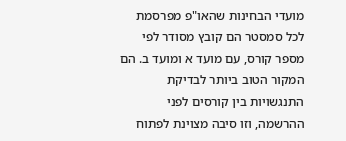מועדי הבחינות שהאו"פ מפרסמת לכל סמסטר הם קובץ מסודר לפי מספר קורס, עם מועד א ומועד ב. הם המקור הטוב ביותר לבדיקת התנגשויות בין קורסים לפני ההרשמה, וזו סיבה מצוינת לפתוח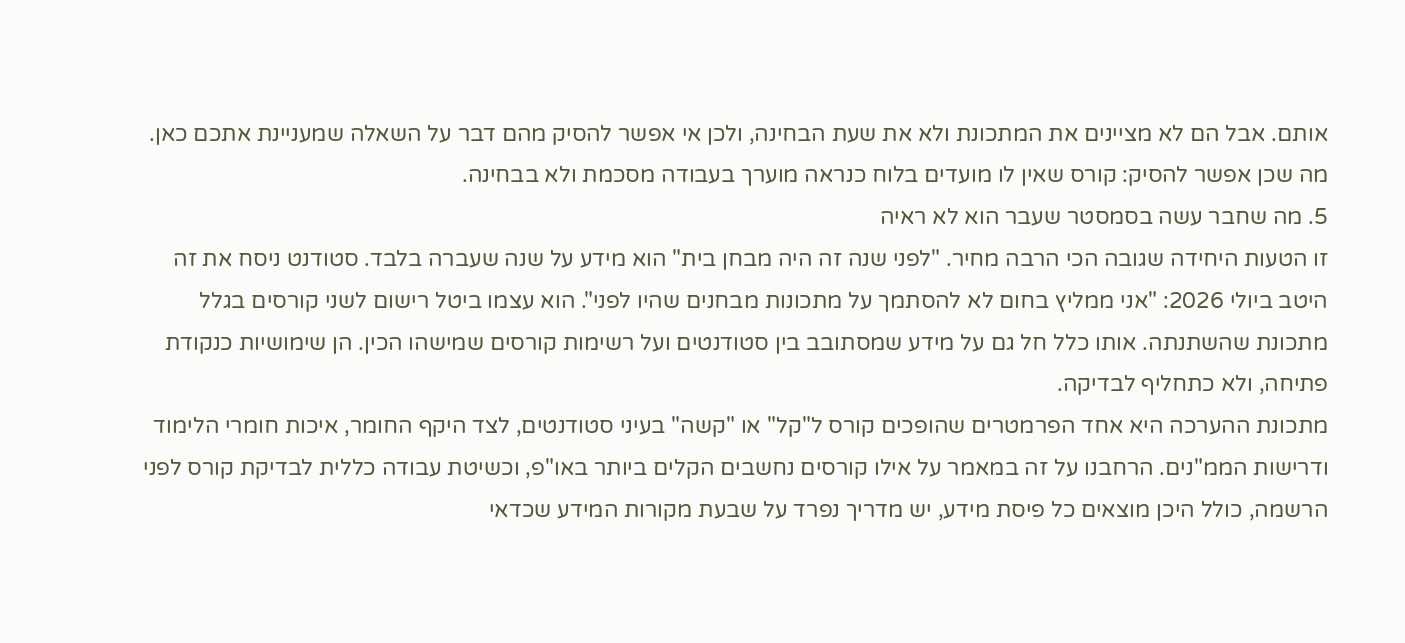אותם. אבל הם לא מציינים את המתכונת ולא את שעת הבחינה, ולכן אי אפשר להסיק מהם דבר על השאלה שמעניינת אתכם כאן. מה שכן אפשר להסיק: קורס שאין לו מועדים בלוח כנראה מוערך בעבודה מסכמת ולא בבחינה.
5. מה שחבר עשה בסמסטר שעבר הוא לא ראיה
זו הטעות היחידה שגובה הכי הרבה מחיר. "לפני שנה זה היה מבחן בית" הוא מידע על שנה שעברה בלבד. סטודנט ניסח את זה היטב ביולי 2026: "אני ממליץ בחום לא להסתמך על מתכונות מבחנים שהיו לפני". הוא עצמו ביטל רישום לשני קורסים בגלל מתכונת שהשתנתה. אותו כלל חל גם על מידע שמסתובב בין סטודנטים ועל רשימות קורסים שמישהו הכין. הן שימושיות כנקודת פתיחה, ולא כתחליף לבדיקה.
מתכונת ההערכה היא אחד הפרמטרים שהופכים קורס ל"קל" או "קשה" בעיני סטודנטים, לצד היקף החומר, איכות חומרי הלימוד ודרישות הממ"נים. הרחבנו על זה במאמר על אילו קורסים נחשבים הקלים ביותר באו"פ, וכשיטת עבודה כללית לבדיקת קורס לפני הרשמה, כולל היכן מוצאים כל פיסת מידע, יש מדריך נפרד על שבעת מקורות המידע שכדאי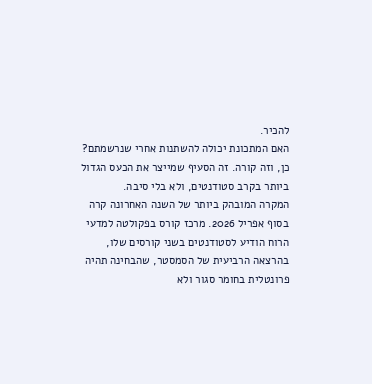להכיר.
האם המתכונת יכולה להשתנות אחרי שנרשמתם?
כן, וזה קורה. זה הסעיף שמייצר את הכעס הגדול ביותר בקרב סטודנטים, ולא בלי סיבה.
המקרה המובהק ביותר של השנה האחרונה קרה בסוף אפריל 2026. מרכז קורס בפקולטה למדעי הרוח הודיע לסטודנטים בשני קורסים שלו, בהרצאה הרביעית של הסמסטר, שהבחינה תהיה פרונטלית בחומר סגור ולא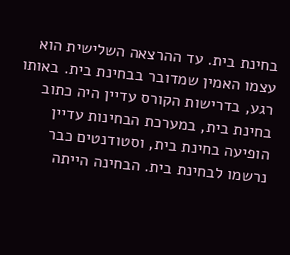בחינת בית. עד ההרצאה השלישית הוא עצמו האמין שמדובר בבחינת בית. באותו רגע, בדרישות הקורס עדיין היה כתוב בחינת בית, במערכת הבחינות עדיין הופיעה בחינת בית, וסטודנטים כבר נרשמו לבחינת בית. הבחינה הייתה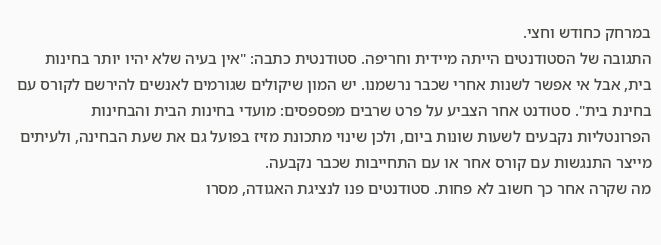במרחק כחודש וחצי.
התגובה של הסטודנטים הייתה מיידית וחריפה. סטודנטית כתבה: "אין בעיה שלא יהיו יותר בחינות בית, אבל אי אפשר לשנות אחרי שכבר נרשמנו. יש המון שיקולים שגורמים לאנשים להירשם לקורס עם בחינת בית". סטודנט אחר הצביע על פרט שרבים מפספסים: מועדי בחינות הבית והבחינות הפרונטליות נקבעים לשעות שונות ביום, ולכן שינוי מתכונת מזיז בפועל גם את שעת הבחינה, ולעיתים מייצר התנגשות עם קורס אחר או עם התחייבות שכבר נקבעה.
מה שקרה אחר כך חשוב לא פחות. סטודנטים פנו לנציגת האגודה, מסרו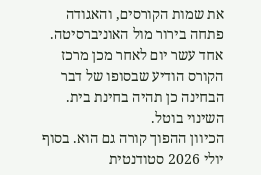את שמות הקורסים, והאגודה פתחה בירור מול האוניברסיטה. אחד עשר יום לאחר מכן מרכז הקורס הודיע שבסופו של דבר הבחינה כן תהיה בחינת בית. השינוי בוטל.
הכיוון ההפוך קורה גם הוא. בסוף יולי 2026 סטודנטית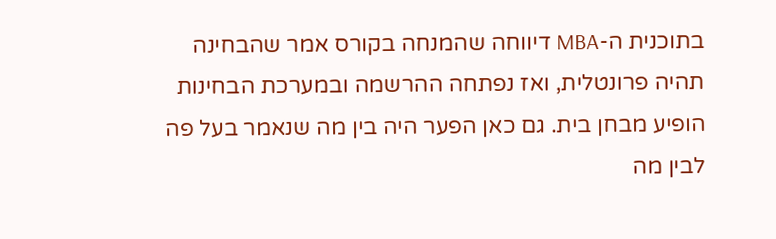בתוכנית ה-MBA דיווחה שהמנחה בקורס אמר שהבחינה תהיה פרונטלית, ואז נפתחה ההרשמה ובמערכת הבחינות הופיע מבחן בית. גם כאן הפער היה בין מה שנאמר בעל פה לבין מה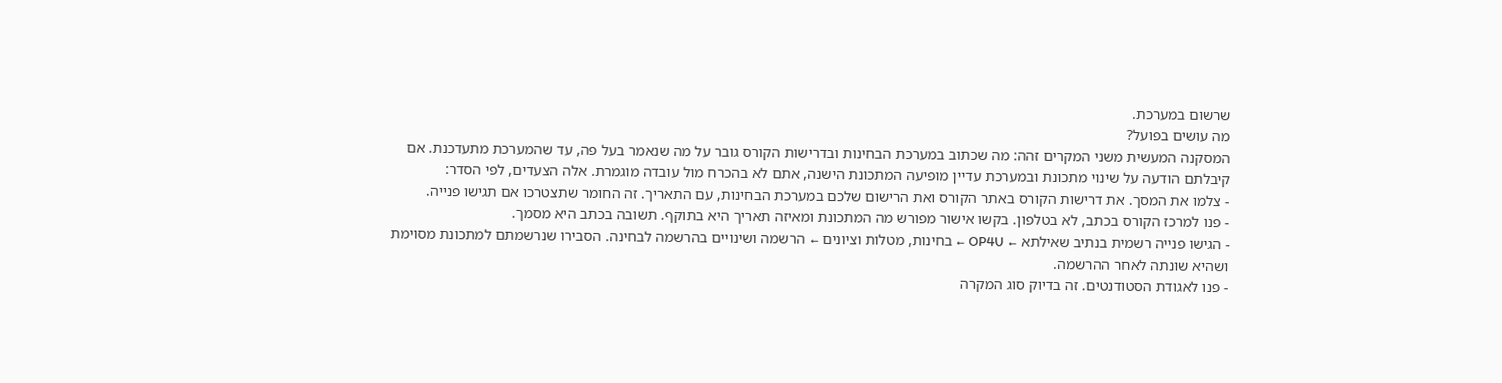שרשום במערכת.
מה עושים בפועל?
המסקנה המעשית משני המקרים זהה: מה שכתוב במערכת הבחינות ובדרישות הקורס גובר על מה שנאמר בעל פה, עד שהמערכת מתעדכנת. אם קיבלתם הודעה על שינוי מתכונת ובמערכת עדיין מופיעה המתכונת הישנה, אתם לא בהכרח מול עובדה מוגמרת. אלה הצעדים, לפי הסדר:
- צלמו את המסך. את דרישות הקורס באתר הקורס ואת הרישום שלכם במערכת הבחינות, עם התאריך. זה החומר שתצטרכו אם תגישו פנייה.
- פנו למרכז הקורס בכתב, לא בטלפון. בקשו אישור מפורש מה המתכונת ומאיזה תאריך היא בתוקף. תשובה בכתב היא מסמך.
- הגישו פנייה רשמית בנתיב שאילתא ← OP4U ← בחינות, מטלות וציונים ← הרשמה ושינויים בהרשמה לבחינה. הסבירו שנרשמתם למתכונת מסוימת ושהיא שונתה לאחר ההרשמה.
- פנו לאגודת הסטודנטים. זה בדיוק סוג המקרה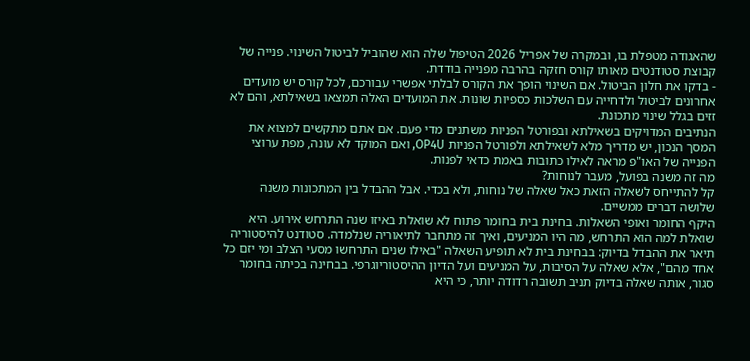שהאגודה מטפלת בו, ובמקרה של אפריל 2026 הטיפול שלה הוא שהוביל לביטול השינוי. פנייה של קבוצת סטודנטים מאותו קורס חזקה בהרבה מפנייה בודדת.
- בדקו את חלון הביטול. אם השינוי הופך את הקורס לבלתי אפשרי עבורכם, לכל קורס יש מועדים אחרונים לביטול ולדחייה עם השלכות כספיות שונות. את המועדים האלה תמצאו בשאילתא, והם לא זזים בגלל שינוי מתכונת.
הנתיבים המדויקים בשאילתא ובפורטל הפניות משתנים מדי פעם. אם אתם מתקשים למצוא את המסך הנכון, יש מדריך מלא לשאילתא ולפורטל הפניות OP4U, ואם המוקד לא עונה, מפת ערוצי הפנייה של האו"פ מראה לאילו כתובות באמת כדאי לפנות.
מה זה משנה בפועל, מעבר לנוחות?
קל להתייחס לשאלה הזאת כאל שאלה של נוחות, ולא בכדי. אבל ההבדל בין המתכונות משנה שלושה דברים ממשיים.
היקף החומר ואופי השאלות. בחינת בית בחומר פתוח לא שואלת באיזו שנה התרחש אירוע. היא שואלת למה הוא התרחש, מה היו המניעים, ואיך זה מתחבר לתיאוריה שנלמדה. סטודנט להיסטוריה תיאר את ההבדל בדיוק: בבחינת בית לא תופיע השאלה "באילו שנים התרחשו מסעי הצלב ומי יזם כל אחד מהם", אלא שאלה על הסיבות, על המניעים ועל הדיון ההיסטוריוגרפי. בבחינה בכיתה בחומר סגור, אותה שאלה בדיוק תניב תשובה רדודה יותר, כי היא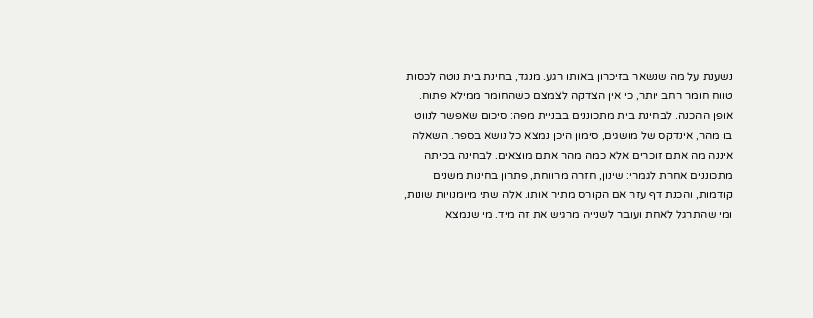נשענת על מה שנשאר בזיכרון באותו רגע. מנגד, בחינת בית נוטה לכסות טווח חומר רחב יותר, כי אין הצדקה לצמצם כשהחומר ממילא פתוח.
אופן ההכנה. לבחינת בית מתכוננים בבניית מפה: סיכום שאפשר לנווט בו מהר, אינדקס של מושגים, סימון היכן נמצא כל נושא בספר. השאלה איננה מה אתם זוכרים אלא כמה מהר אתם מוצאים. לבחינה בכיתה מתכוננים אחרת לגמרי: שינון, חזרה מרווחת, פתרון בחינות משנים קודמות, והכנת דף עזר אם הקורס מתיר אותו. אלה שתי מיומנויות שונות, ומי שהתרגל לאחת ועובר לשנייה מרגיש את זה מיד. מי שנמצא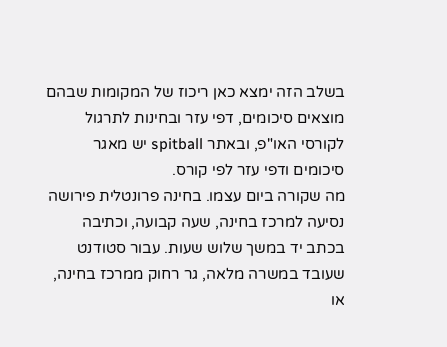בשלב הזה ימצא כאן ריכוז של המקומות שבהם מוצאים סיכומים, דפי עזר ובחינות לתרגול לקורסי האו"פ, ובאתר spitball יש מאגר סיכומים ודפי עזר לפי קורס.
מה שקורה ביום עצמו. בחינה פרונטלית פירושה נסיעה למרכז בחינה, שעה קבועה, וכתיבה בכתב יד במשך שלוש שעות. עבור סטודנט שעובד במשרה מלאה, גר רחוק ממרכז בחינה, או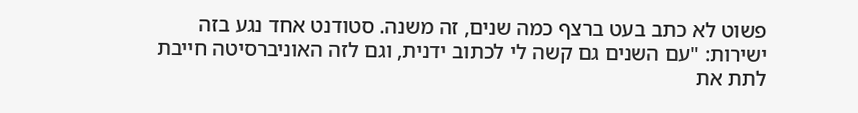פשוט לא כתב בעט ברצף כמה שנים, זה משנה. סטודנט אחד נגע בזה ישירות: "עם השנים גם קשה לי לכתוב ידנית, וגם לזה האוניברסיטה חייבת לתת את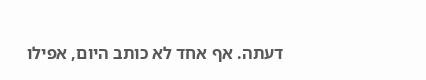דעתה. אף אחד לא כותב היום, אפילו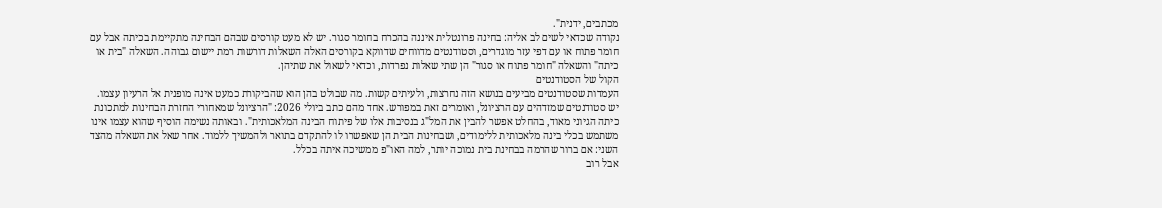מכתבים, ידנית".
נקודה שכדאי לשים לב אליה: בחינה פרונטלית איננה בהכרח בחומר סגור. יש לא מעט קורסים שבהם הבחינה מתקיימת בכיתה אבל עם חומר פתוח או עם דפי עזר מוגדרים, וסטודנטים מדווחים שדווקא בקורסים האלה השאלות דורשות רמת יישום גבוהה. השאלה "בית או כיתה" והשאלה "חומר פתוח או סגור" הן שתי שאלות נפרדות, וכדאי לשאול את שתיהן.
הקול של הסטודנטים
העמדות שסטודנטים מביעים בנושא הזה נחרצות, ולעיתים קשות. מה שבולט בהן הוא שהביקורת כמעט אינה מופנית אל הרעיון עצמו.
יש סטודנטים שמזדהים עם הרציונל, ואומרים זאת במפורש. אחד מהם כתב ביולי 2026: "הרציונל שמאחורי החזרת הבחינות למתכונת כיתה הגיוני מאוד, בהחלט אפשר להבין את המל"ג בנסיבות אלו של פיתוח הבינה המלאכותית". ובאותה נשימה הוסיף שהוא עצמו אינו משתמש בכלי בינה מלאכותית ללימודים, ושבחינות הבית הן שאפשרו לו להתקדם בתואר ולהמשיך ללמוד. אחר שאל את השאלה מהצד השני: אם ברור שהרמה בבחינת בית נמוכה יותר, למה האו"פ ממשיכה איתה בכלל.
אבל רוב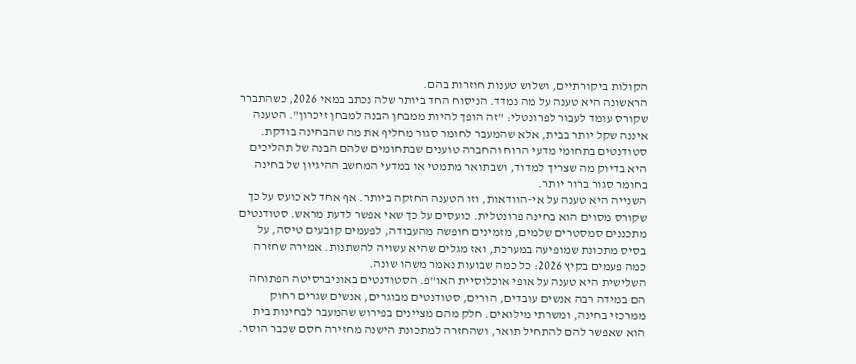הקולות ביקורתיים, ושלוש טענות חוזרות בהם.
הראשונה היא טענה על מה נמדד. הניסוח החד ביותר שלה נכתב במאי 2026, כשהתברר שקורס עומד לעבור לפרונטלי: "זה הופך להיות ממבחן הבנה למבחן זיכרון". הטענה איננה שקל יותר בבית, אלא שהמעבר לחומר סגור מחליף את מה שהבחינה בודקת. סטודנטים בתחומי מדעי הרוח והחברה טוענים שבתחומים שלהם הבנה של תהליכים היא בדיוק מה שצריך למדוד, ושבתואר מתמטי או במדעי המחשב ההיגיון של בחינה בחומר סגור ברור יותר.
השנייה היא טענה על אי-הוודאות, וזו הטענה החזקה ביותר. אף אחד לא כועס על כך שקורס מסוים הוא בחינה פרונטלית. כועסים על כך שאי אפשר לדעת מראש. סטודנטים מתכננים סמסטרים שלמים, מזמינים חופשה מהעבודה, לפעמים קובעים טיסה, על בסיס מתכונת שמופיעה במערכת, ואז מגלים שהיא עשויה להשתנות. אמירה שחזרה כמה פעמים בקיץ 2026: כל כמה שבועות נאמר משהו שונה.
השלישית היא טענה על אופי אוכלוסיית האו"פ. הסטודנטים באוניברסיטה הפתוחה הם במידה רבה אנשים עובדים, הורים, סטודנטים מבוגרים, אנשים שגרים רחוק ממרכזי בחינה, ומשרתי מילואים. חלק מהם מציינים בפירוש שהמעבר לבחינות בית הוא שאפשר להם להתחיל תואר, ושהחזרה למתכונת הישנה מחזירה חסם שכבר הוסר.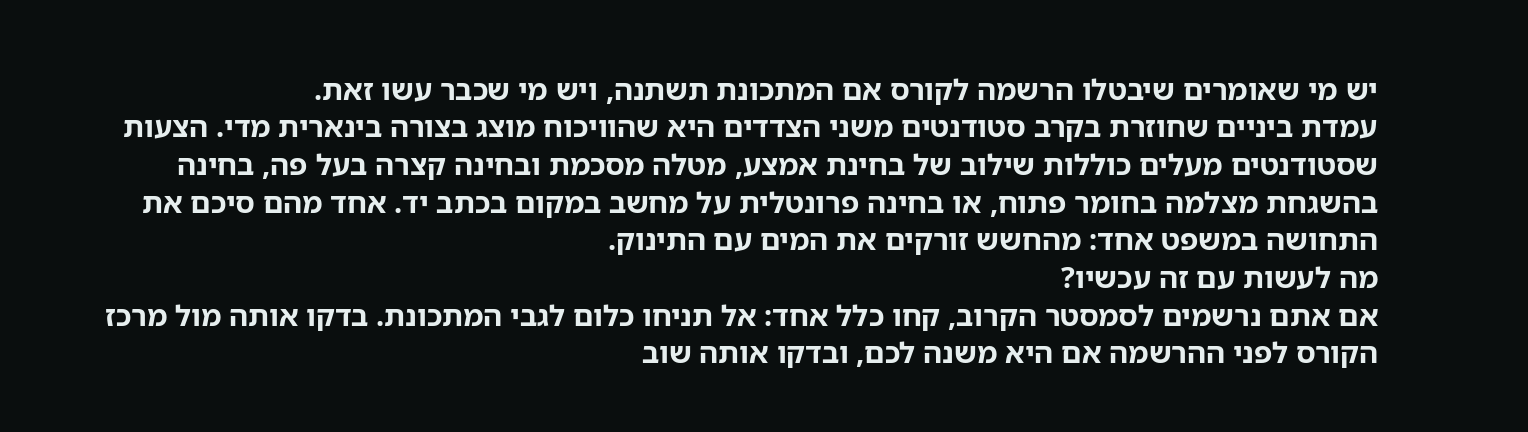יש מי שאומרים שיבטלו הרשמה לקורס אם המתכונת תשתנה, ויש מי שכבר עשו זאת.
עמדת ביניים שחוזרת בקרב סטודנטים משני הצדדים היא שהוויכוח מוצג בצורה בינארית מדי. הצעות שסטודנטים מעלים כוללות שילוב של בחינת אמצע, מטלה מסכמת ובחינה קצרה בעל פה, בחינה בהשגחת מצלמה בחומר פתוח, או בחינה פרונטלית על מחשב במקום בכתב יד. אחד מהם סיכם את התחושה במשפט אחד: מהחשש זורקים את המים עם התינוק.
מה לעשות עם זה עכשיו?
אם אתם נרשמים לסמסטר הקרוב, קחו כלל אחד: אל תניחו כלום לגבי המתכונת. בדקו אותה מול מרכז הקורס לפני ההרשמה אם היא משנה לכם, ובדקו אותה שוב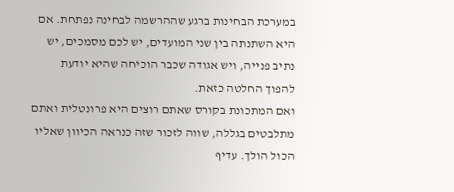במערכת הבחינות ברגע שההרשמה לבחינה נפתחת. אם היא השתנתה בין שני המועדים, יש לכם מסמכים, יש נתיב פנייה, ויש אגודה שכבר הוכיחה שהיא יודעת להפוך החלטה כזאת.
ואם המתכונת בקורס שאתם רוצים היא פרונטלית ואתם מתלבטים בגללה, שווה לזכור שזה כנראה הכיוון שאליו הכול הולך. עדיף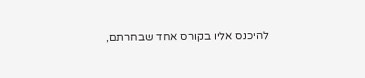להיכנס אליו בקורס אחד שבחרתם,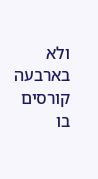ולא בארבעה קורסים בו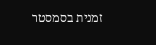זמנית בסמסטר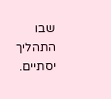שבו התהליך יסתיים.